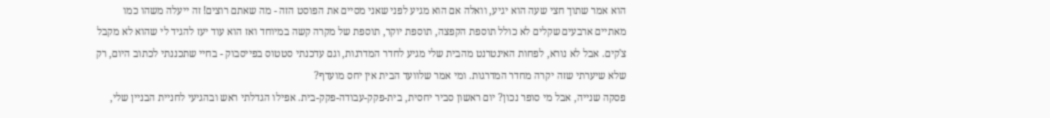הוא אמר שתוך חצי שעה הוא יגיע, וואלה אם הוא מגיע לפני שאני מסיים את הפוסט הזה - מה שאתם רוצים! זה ייעלה משהו כמו מאתיים ארבעים שקלים לא כולל תוספת הקפצה, תוספת יוקר, תוספת של מקרה קשה במיוחד ואז הוא עוד יעז להגיד לי שהוא לא מקבל צ'קים. אבל לא נורא, לפחות האינטרנט מהבית שלי מגיע לחדר המדרגות, וגם עדכנתי סטטוס בפייסבוק - בחיי שתכננתי לכתוב היום, רק שלא שיערתי שזה יקרה מחדר המדרגות. ומי אמר שלוועד הבית אין יחס מועדף?
פסקה שנייה, אבל מי סופר נכון? יום ראשון סביר יחסית, בית-פקק-עבודה-פקק-בית. אפילו הגדלתי ראש ובהגיעי לחניית הבניין שלי,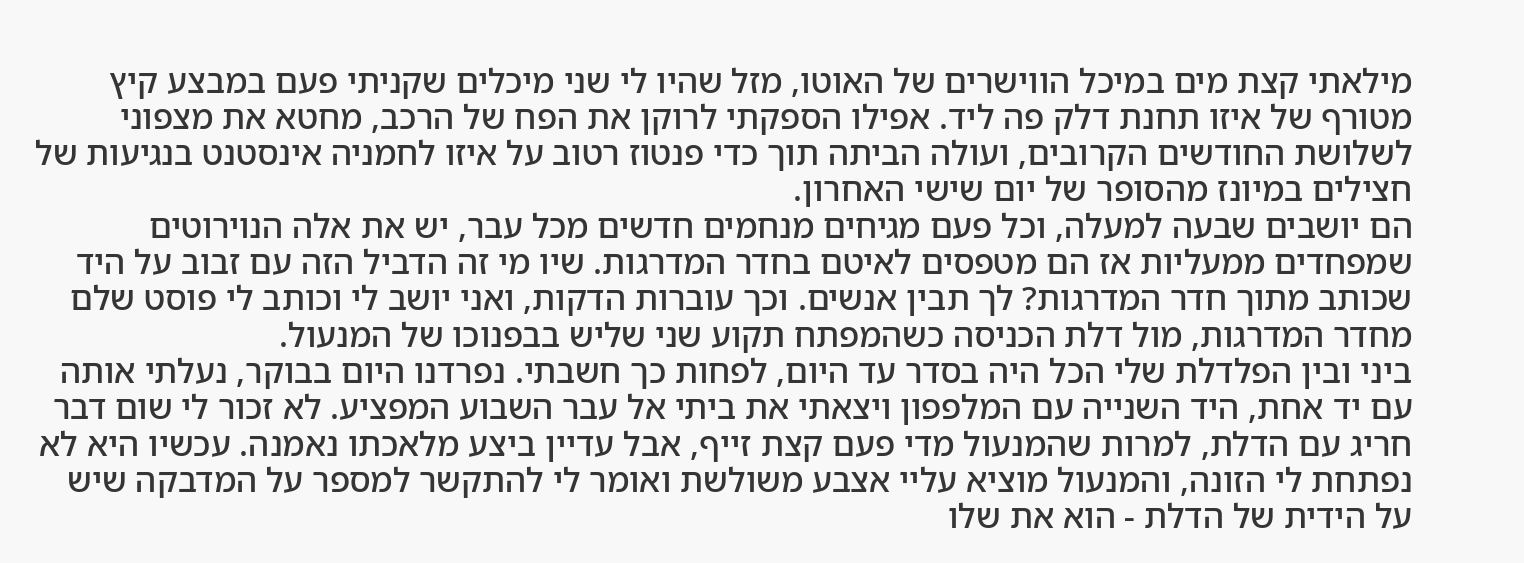מילאתי קצת מים במיכל הווישרים של האוטו, מזל שהיו לי שני מיכלים שקניתי פעם במבצע קיץ מטורף של איזו תחנת דלק פה ליד. אפילו הספקתי לרוקן את הפח של הרכב, מחטא את מצפוני לשלושת החודשים הקרובים, ועולה הביתה תוך כדי פנטוז רטוב על איזו לחמניה אינסטנט בנגיעות של חצילים במיונז מהסופר של יום שישי האחרון.
הם יושבים שבעה למעלה, וכל פעם מגיחים מנחמים חדשים מכל עבר, יש את אלה הנוירוטים שמפחדים ממעליות אז הם מטפסים לאיטם בחדר המדרגות. שיו מי זה הדביל הזה עם זבוב על היד שכותב מתוך חדר המדרגות? לך תבין אנשים. וכך עוברות הדקות, ואני יושב לי וכותב לי פוסט שלם מחדר המדרגות, מול דלת הכניסה כשהמפתח תקוע שני שליש בבפנוכו של המנעול.
ביני ובין הפלדלת שלי הכל היה בסדר עד היום, לפחות כך חשבתי. נפרדנו היום בבוקר, נעלתי אותה עם יד אחת, היד השנייה עם המלפפון ויצאתי את ביתי אל עבר השבוע המפציע. לא זכור לי שום דבר חריג עם הדלת, למרות שהמנעול מדי פעם קצת זייף, אבל עדיין ביצע מלאכתו נאמנה. עכשיו היא לא נפתחת לי הזונה, והמנעול מוציא עליי אצבע משולשת ואומר לי להתקשר למספר על המדבקה שיש על הידית של הדלת - הוא את שלו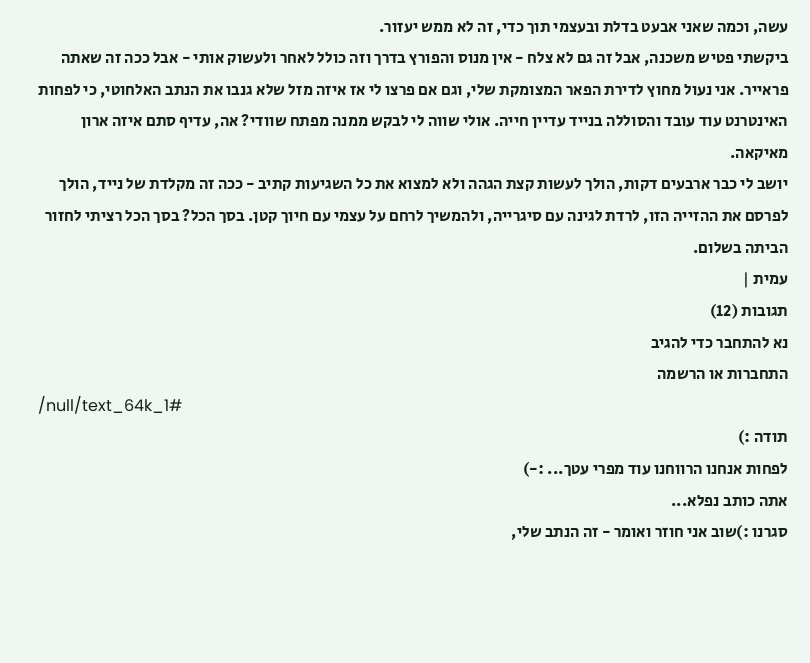עשה, וכמה שאני אבעט בדלת ובעצמי תוך כדי, זה לא ממש יעזור.
ביקשתי פטיש משכנה, אבל זה גם לא צלח - אין מנוס והפורץ בדרך וזה כולל לאחר ולעשוק אותי - אבל ככה זה שאתה פראייר. אני נעול מחוץ לדירת הפאר המצומקת שלי, וגם אם פרצו לי אז איזה מזל שלא גנבו את הנתב האלחוטי, כי לפחות האינטרנט עוד עובד והסוללה בנייד עדיין חייה. אולי שווה לי לבקש ממנה מפתח שוודי? אה, עדיף סתם איזה ארון מאיקאה.
יושב לי כבר ארבעים דקות, הולך לעשות קצת הגהה ולא למצוא את כל השגיעות קתיב - ככה זה מקלדת של נייד, הולך לפרסם את ההזייה הזו, לרדת לגינה עם סיגרייה, ולהמשיך לרחם על עצמי עם חיוך קטן. בסך הכל? בסך הכל רציתי לחזור הביתה בשלום.
עמית |
תגובות (12)
נא להתחבר כדי להגיב
התחברות או הרשמה
/null/text_64k_1#
תודה :)
לפחות אנחנו הרווחנו עוד מפרי עטך... :-)
אתה כותב נפלא...
סגרנו :)שוב אני חוזר ואומר - זה הנתב שלי,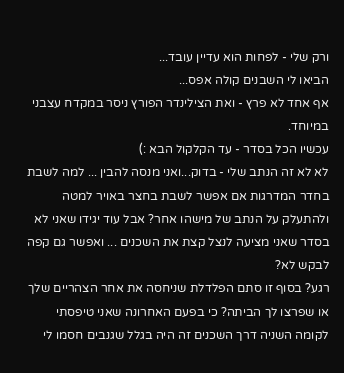ורק שלי - לפחות הוא עדיין עובד...
הביאו לי השבנים קולה אפס...
אף אחד לא פרץ - ואת הצילינדר הפורץ ניסר במקדח עצבני במיוחד.
עכשיו הכל בסדר - עד הקלקול הבא :)
לא לא זה הנתב שלי - בדוק...ואני מנסה להבין ... למה לשבת בחדר המדרגות אם אפשר לשבת בחצר באויר למטה ולהתעלק על הנתב של מישהו אחר? אבל עוד יגידו שאני לא בסדר שאני מציעה לנצל קצת את השכנים ... ואפשר גם קפה לבקש לא?
רגע? בסוף זו סתם הפלדלת שניחסה את אחר הצהריים שלך או שפרצו לך הביתה? כי בפעם האחרונה שאני טיפסתי לקומה השניה דרך השכנים זה היה בגלל שגנבים חסמו לי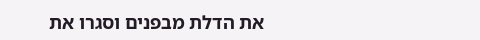את הדלת מבפנים וסגרו את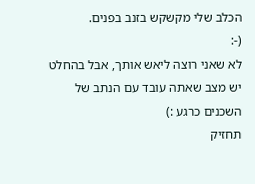הכלב שלי מקשקש בזנב בפנים.
(-:
לא שאני רוצה ליאש אותך, אבל בהחלט יש מצב שאתה עובד עם הנתב של השכנים כרגע :)
תחזיק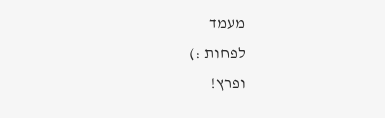מעמד
לפחות :)
ופרץ!